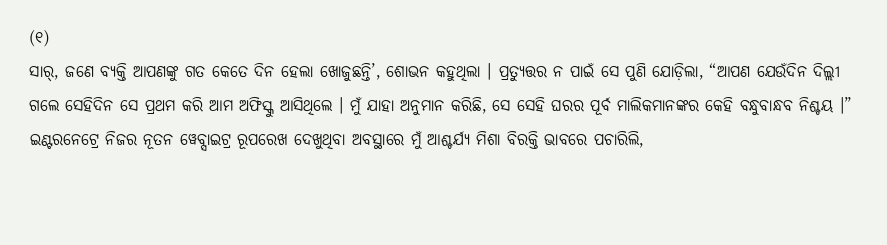(୧)
ସାର୍, ଜଣେ ବ୍ୟକ୍ତି ଆପଣଙ୍କୁ ଗତ କେତେ ଦିନ ହେଲା ଖୋଜୁଛନ୍ତି’, ଶୋଭନ କହୁଥିଲା । ପ୍ରତ୍ୟୁତ୍ତର ନ ପାଇଁ ସେ ପୁଣି ଯୋଡ଼ିଲା, “ଆପଣ ଯେଉଁଦିନ ଦିଲ୍ଲୀ ଗଲେ ସେହିଦିନ ସେ ପ୍ରଥମ କରି ଆମ ଅଫିସ୍କୁ ଆସିଥିଲେ । ମୁଁ ଯାହା ଅନୁମାନ କରିଛି, ସେ ସେହି ଘରର ପୂର୍ବ ମାଲିକମାନଙ୍କର କେହି ବନ୍ଧୁବାନ୍ଧବ ନିଶ୍ଚୟ ।”
ଇଣ୍ଟରନେଟ୍ରେ ନିଜର ନୂତନ ୱେବ୍ସାଇଟ୍ର ରୂପରେଖ ଦେଖୁଥିବା ଅବସ୍ଥାରେ ମୁଁ ଆଶ୍ଚର୍ଯ୍ୟ ମିଶା ବିରକ୍ତି ଭାବରେ ପଚାରିଲି,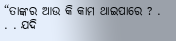“ତାଙ୍କର ଆଉ କି କାମ ଥାଇପାରେ ? . . . ଯଦି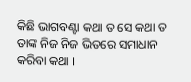କିଛି ଭାଗବଣ୍ଟା କଥା ତ ସେ କଥା ତ ତାଙ୍କ ନିଜ ନିଜ ଭିତରେ ସମାଧାନ କରିବା କଥା ।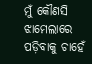ମୁଁ କୌଣସି ଝାମେଲାରେ ପଡ଼ିବାକୁ ଚାହେଁ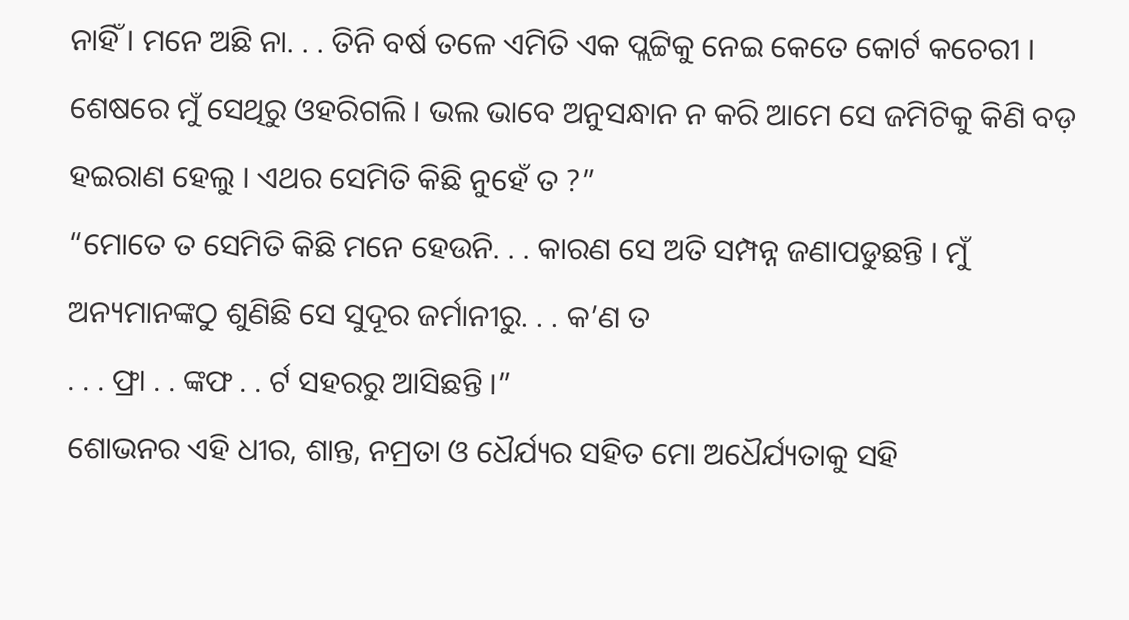ନାହିଁ । ମନେ ଅଛି ନା. . . ତିନି ବର୍ଷ ତଳେ ଏମିତି ଏକ ପ୍ଲଟ୍ଟିକୁ ନେଇ କେତେ କୋର୍ଟ କଚେରୀ । ଶେଷରେ ମୁଁ ସେଥିରୁ ଓହରିଗଲି । ଭଲ ଭାବେ ଅନୁସନ୍ଧାନ ନ କରି ଆମେ ସେ ଜମିଟିକୁ କିଣି ବଡ଼ ହଇରାଣ ହେଲୁ । ଏଥର ସେମିତି କିଛି ନୁହେଁ ତ ?”
“ମୋତେ ତ ସେମିତି କିଛି ମନେ ହେଉନି. . . କାରଣ ସେ ଅତି ସମ୍ପନ୍ନ ଜଣାପଡୁଛନ୍ତି । ମୁଁ ଅନ୍ୟମାନଙ୍କଠୁ ଶୁଣିଛି ସେ ସୁଦୂର ଜର୍ମାନୀରୁ. . . କ’ଣ ତ
. . . ଫ୍ରା . . ଙ୍କଫ . . ର୍ଟ ସହରରୁ ଆସିଛନ୍ତି ।”
ଶୋଭନର ଏହି ଧୀର, ଶାନ୍ତ, ନମ୍ରତା ଓ ଧୈର୍ଯ୍ୟର ସହିତ ମୋ ଅଧୈର୍ଯ୍ୟତାକୁ ସହି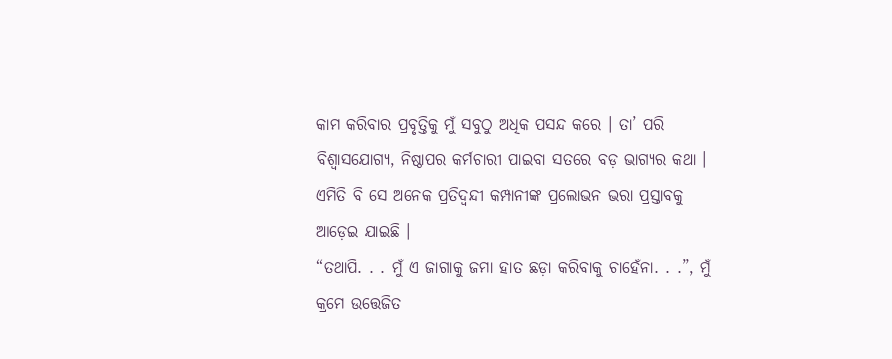କାମ କରିବାର ପ୍ରବୃତ୍ତିକୁ ମୁଁ ସବୁଠୁ ଅଧିକ ପସନ୍ଦ କରେ । ତା’ ପରି ବିଶ୍ୱାସଯୋଗ୍ୟ, ନିଷ୍ଠାପର କର୍ମଚାରୀ ପାଇବା ସତରେ ବଡ଼ ଭାଗ୍ୟର କଥା । ଏମିତି ବି ସେ ଅନେକ ପ୍ରତିଦ୍ୱନ୍ଦୀ କମ୍ପାନୀଙ୍କ ପ୍ରଲୋଭନ ଭରା ପ୍ରସ୍ତାବକୁ ଆଡ଼େଇ ଯାଇଛି ।
“ତଥାପି. . . ମୁଁ ଏ ଜାଗାକୁ ଜମା ହାତ ଛଡ଼ା କରିବାକୁ ଚାହେଁନା. . .”, ମୁଁ କ୍ରମେ ଉତ୍ତେଜିତ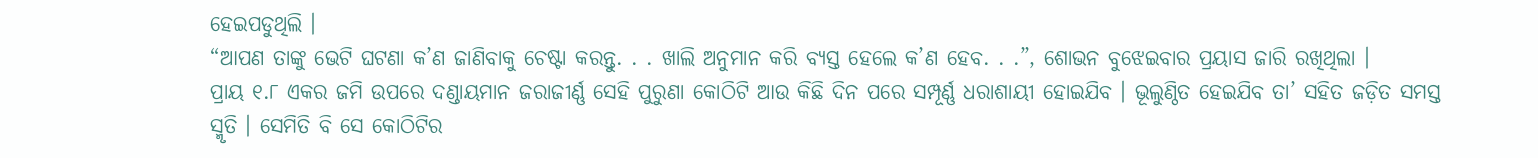ହେଇପଡୁଥିଲି ।
“ଆପଣ ତାଙ୍କୁ ଭେଟି ଘଟଣା କ’ଣ ଜାଣିବାକୁ ଚେଷ୍ଟା କରନ୍ତୁ. . . ଖାଲି ଅନୁମାନ କରି ବ୍ୟସ୍ତ ହେଲେ କ’ଣ ହେବ. . .”, ଶୋଭନ ବୁଝେଇବାର ପ୍ରୟାସ ଜାରି ରଖିଥିଲା ।
ପ୍ରାୟ ୧.୮ ଏକର ଜମି ଉପରେ ଦଣ୍ଡାୟମାନ ଜରାଜୀର୍ଣ୍ଣ ସେହି ପୁରୁଣା କୋଠିଟି ଆଉ କିଛି ଦିନ ପରେ ସମ୍ପୂର୍ଣ୍ଣ ଧରାଶାୟୀ ହୋଇଯିବ । ଭୂଲୁଣ୍ଠିତ ହେଇଯିବ ତା’ ସହିତ ଜଡ଼ିତ ସମସ୍ତ ସ୍ମୃତି । ସେମିତି ବି ସେ କୋଠିଟିର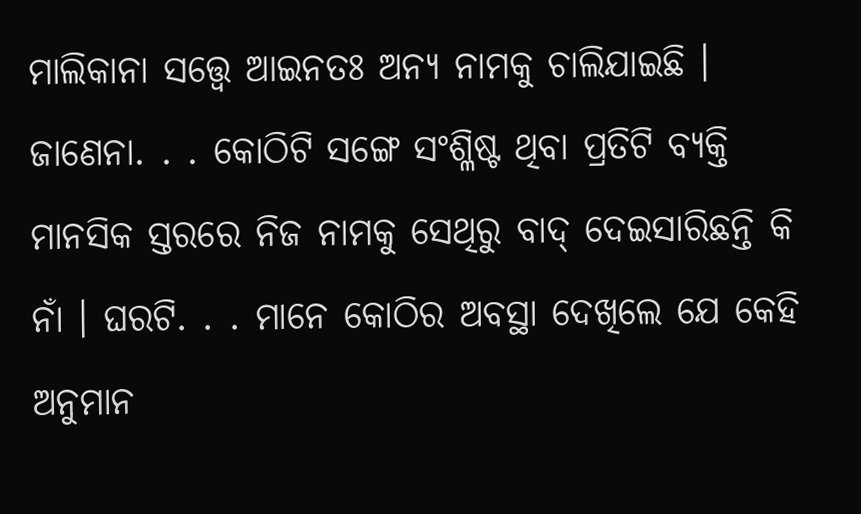ମାଲିକାନା ସତ୍ତ୍ୱେ ଆଇନତଃ ଅନ୍ୟ ନାମକୁ ଚାଲିଯାଇଛି । ଜାଣେନା. . . କୋଠିଟି ସଙ୍ଗେ ସଂଶ୍ଳିଷ୍ଟ ଥିବା ପ୍ରତିଟି ବ୍ୟକ୍ତି ମାନସିକ ସ୍ତରରେ ନିଜ ନାମକୁ ସେଥିରୁ ବାଦ୍ ଦେଇସାରିଛନ୍ତି କି ନାଁ । ଘରଟି. . . ମାନେ କୋଠିର ଅବସ୍ଥା ଦେଖିଲେ ଯେ କେହି ଅନୁମାନ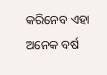କରିନେବ ଏହା ଅନେକ ବର୍ଷ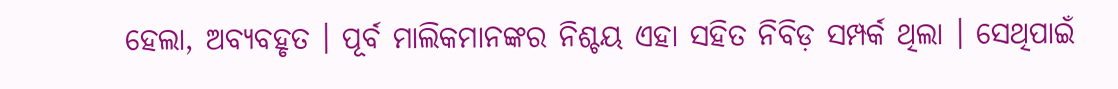ହେଲା, ଅବ୍ୟବହୃତ । ପୂର୍ବ ମାଲିକମାନଙ୍କର ନିଶ୍ଚୟ ଏହା ସହିତ ନିବିଡ଼ ସମ୍ପର୍କ ଥିଲା । ସେଥିପାଇଁ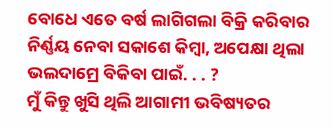ବୋଧେ ଏତେ ବର୍ଷ ଲାଗିଗଲା ବିକ୍ରି କରିବାର ନିର୍ଣ୍ଣୟ ନେବା ସକାଶେ କିମ୍ୱା, ଅପେକ୍ଷା ଥିଲା ଭଲଦାମ୍ରେ ବିକିବା ପାଇଁ. . . ?
ମୁଁ କିନ୍ତୁ ଖୁସି ଥିଲି ଆଗାମୀ ଭବିଷ୍ୟତର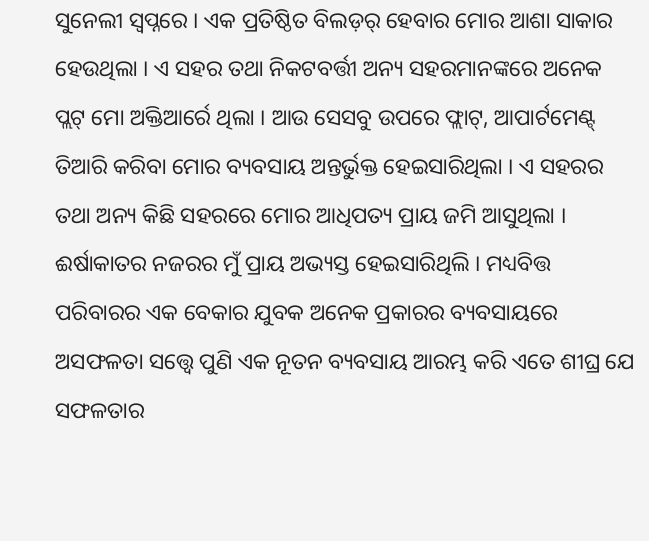ସୁନେଲୀ ସ୍ୱପ୍ନରେ । ଏକ ପ୍ରତିଷ୍ଠିତ ବିଲଡ଼ର୍ ହେବାର ମୋର ଆଶା ସାକାର ହେଉଥିଲା । ଏ ସହର ତଥା ନିକଟବର୍ତ୍ତୀ ଅନ୍ୟ ସହରମାନଙ୍କରେ ଅନେକ ପ୍ଲଟ୍ ମୋ ଅକ୍ତିଆର୍ରେ ଥିଲା । ଆଉ ସେସବୁ ଉପରେ ଫ୍ଲାଟ୍, ଆପାର୍ଟମେଣ୍ଟ୍ ତିଆରି କରିବା ମୋର ବ୍ୟବସାୟ ଅନ୍ତର୍ଭୁକ୍ତ ହେଇସାରିଥିଲା । ଏ ସହରର ତଥା ଅନ୍ୟ କିଛି ସହରରେ ମୋର ଆଧିପତ୍ୟ ପ୍ରାୟ ଜମି ଆସୁଥିଲା । ଈର୍ଷାକାତର ନଜରର ମୁଁ ପ୍ରାୟ ଅଭ୍ୟସ୍ତ ହେଇସାରିଥିଲି । ମଧ୍ୟବିତ୍ତ ପରିବାରର ଏକ ବେକାର ଯୁବକ ଅନେକ ପ୍ରକାରର ବ୍ୟବସାୟରେ ଅସଫଳତା ସତ୍ତ୍ୱେ ପୁଣି ଏକ ନୂତନ ବ୍ୟବସାୟ ଆରମ୍ଭ କରି ଏତେ ଶୀଘ୍ର ଯେ ସଫଳତାର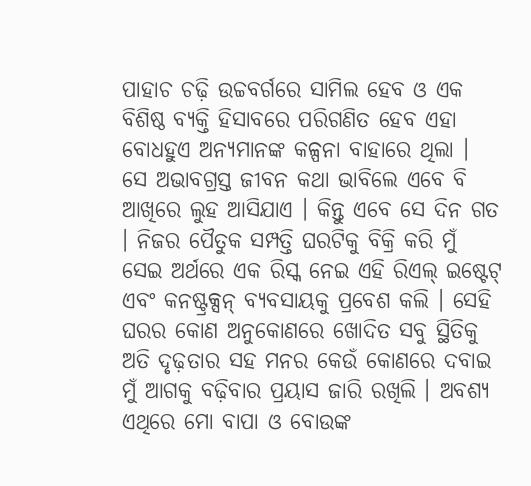ପାହାଚ ଚଢ଼ି ଉଚ୍ଚବର୍ଗରେ ସାମିଲ ହେବ ଓ ଏକ ବିଶିଷ୍ଠ ବ୍ୟକ୍ତି ହିସାବରେ ପରିଗଣିତ ହେବ ଏହା ବୋଧହୁଏ ଅନ୍ୟମାନଙ୍କ କଳ୍ପନା ବାହାରେ ଥିଲା ।
ସେ ଅଭାବଗ୍ରସ୍ତ ଜୀବନ କଥା ଭାବିଲେ ଏବେ ବି ଆଖିରେ ଲୁହ ଆସିଯାଏ । କିନ୍ତୁ ଏବେ ସେ ଦିନ ଗତ । ନିଜର ପୈତୁକ ସମ୍ପତ୍ତି ଘରଟିକୁ ବିକ୍ରି କରି ମୁଁ ସେଇ ଅର୍ଥରେ ଏକ ରିସ୍କ ନେଇ ଏହି ରିଏଲ୍ ଇଷ୍ଟେଟ୍ ଏବଂ କନଷ୍ଟ୍ରକ୍ସନ୍ ବ୍ୟବସାୟକୁ ପ୍ରବେଶ କଲି । ସେହି ଘରର କୋଣ ଅନୁକୋଣରେ ଖୋଦିତ ସବୁ ସ୍ଥିତିକୁ ଅତି ଦୃଢ଼ତାର ସହ ମନର କେଉଁ କୋଣରେ ଦବାଇ ମୁଁ ଆଗକୁ ବଢ଼ିବାର ପ୍ରୟାସ ଜାରି ରଖିଲି । ଅବଶ୍ୟ ଏଥିରେ ମୋ ବାପା ଓ ବୋଉଙ୍କ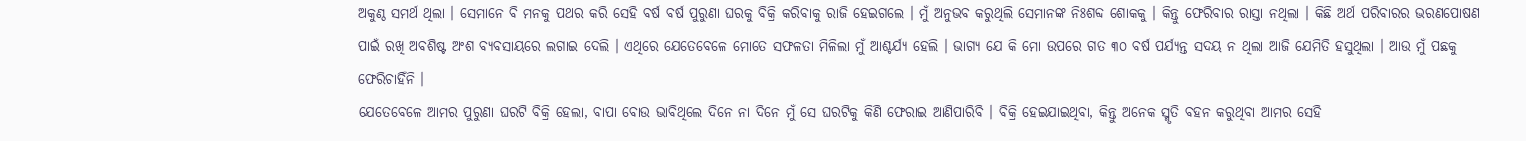ଅକୁଣ୍ଠ ସମର୍ଥ ଥିଲା । ସେମାନେ ବି ମନକୁ ପଥର କରି ସେହି ବର୍ଷ ବର୍ଷ ପୁରୁଣା ଘରକୁ ବିକ୍ରି କରିବାକୁ ରାଜି ହେଇଗଲେ । ମୁଁ ଅନୁଭବ କରୁଥିଲି ସେମାନଙ୍କ ନିଃଶବ୍ଦ ଶୋକକୁ । କିନ୍ତୁ ଫେରିବାର ରାସ୍ତା ନଥିଲା । କିଛି ଅର୍ଥ ପରିବାରର ଭରଣପୋଷଣ ପାଇଁ ରଖି ଅବଶିଷ୍ଟ ଅଂଶ ବ୍ୟବସାୟରେ ଲଗାଇ ଦେଲି । ଏଥିରେ ଯେତେବେଳେ ମୋତେ ସଫଳତା ମିଳିଲା ମୁଁ ଆଶ୍ଚର୍ଯ୍ୟ ହେଲି । ଭାଗ୍ୟ ଯେ କି ମୋ ଉପରେ ଗତ ୩୦ ବର୍ଷ ପର୍ଯ୍ୟନ୍ତ ସଦୟ ନ ଥିଲା ଆଜି ଯେମିତି ହସୁଥିଲା । ଆଉ ମୁଁ ପଛକୁ ଫେରିଚାହିଁନି ।
ଯେତେବେଳେ ଆମର ପୁରୁଣା ଘରଟି ବିକ୍ରି ହେଲା, ବାପା ବୋଉ ଭାବିଥିଲେ ଦିନେ ନା ଦିନେ ମୁଁ ସେ ଘରଟିକୁ କିଣି ଫେରାଇ ଆଣିପାରିବି । ବିକ୍ରି ହେଇଯାଇଥିବା, କିନ୍ତୁ ଅନେକ ସ୍ମୃତି ବହନ କରୁଥିବା ଆମର ସେହି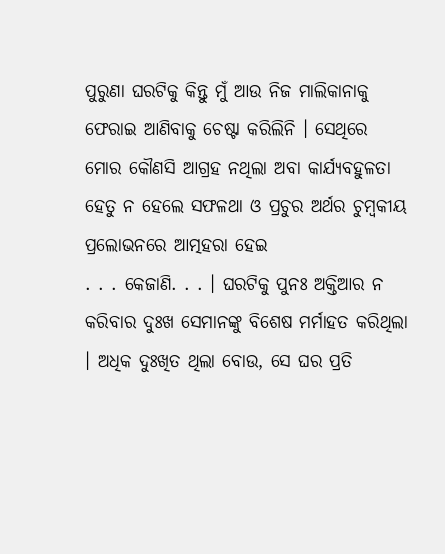ପୁରୁଣା ଘରଟିକୁ କିନ୍ତୁ ମୁଁ ଆଉ ନିଜ ମାଲିକାନାକୁ ଫେରାଇ ଆଣିବାକୁ ଚେଷ୍ଟା କରିଲିନି । ସେଥିରେ ମୋର କୌଣସି ଆଗ୍ରହ ନଥିଲା ଅବା କାର୍ଯ୍ୟବହୁଳତା ହେତୁ ନ ହେଲେ ସଫଳଥା ଓ ପ୍ରଚୁର ଅର୍ଥର ଚୁମ୍ୱକୀୟ ପ୍ରଲୋଭନରେ ଆତ୍ମହରା ହେଇ
. . . କେଜାଣି. . . । ଘରଟିକୁ ପୁନଃ ଅକ୍ତିଆର ନ କରିବାର ଦୁଃଖ ସେମାନଙ୍କୁ ବିଶେଷ ମର୍ମାହତ କରିଥିଲା । ଅଧିକ ଦୁଃଖିତ ଥିଲା ବୋଉ, ସେ ଘର ପ୍ରତି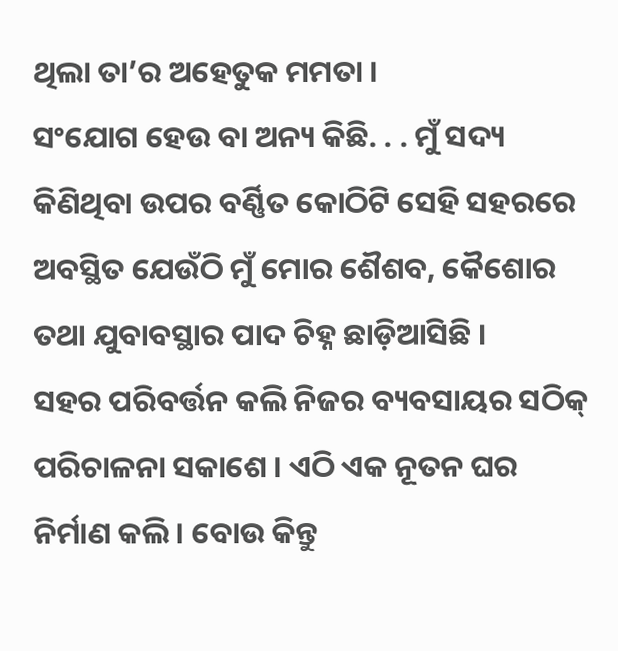ଥିଲା ତା’ର ଅହେତୁକ ମମତା ।
ସଂଯୋଗ ହେଉ ବା ଅନ୍ୟ କିଛି. . . ମୁଁ ସଦ୍ୟ କିଣିଥିବା ଉପର ବର୍ଣ୍ଣିତ କୋଠିଟି ସେହି ସହରରେ ଅବସ୍ଥିତ ଯେଉଁଠି ମୁଁ ମୋର ଶୈଶବ, କୈଶୋର ତଥା ଯୁବାବସ୍ଥାର ପାଦ ଚିହ୍ନ ଛାଡ଼ିଆସିଛି ।
ସହର ପରିବର୍ତ୍ତନ କଲି ନିଜର ବ୍ୟବସାୟର ସଠିକ୍ ପରିଚାଳନା ସକାଶେ । ଏଠି ଏକ ନୂତନ ଘର ନିର୍ମାଣ କଲି । ବୋଉ କିନ୍ତୁ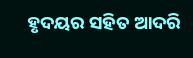ହୃଦୟର ସହିତ ଆଦରି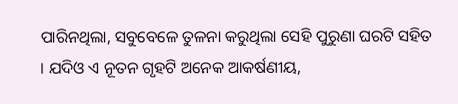ପାରିନଥିଲା, ସବୁବେଳେ ତୁଳନା କରୁଥିଲା ସେହି ପୁରୁଣା ଘରଟି ସହିତ । ଯଦିଓ ଏ ନୂତନ ଗୃହଟି ଅନେକ ଆକର୍ଷଣୀୟ,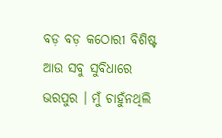ବଡ଼ ବଡ଼ କଠୋରୀ ବିଶିଷ୍ଟ ଆଉ ସବୁ ସୁବିଧାରେ ଭରପୁର । ମୁଁ ଚାହୁଁନଥିଲି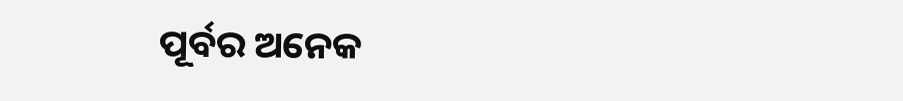ପୂର୍ବର ଅନେକ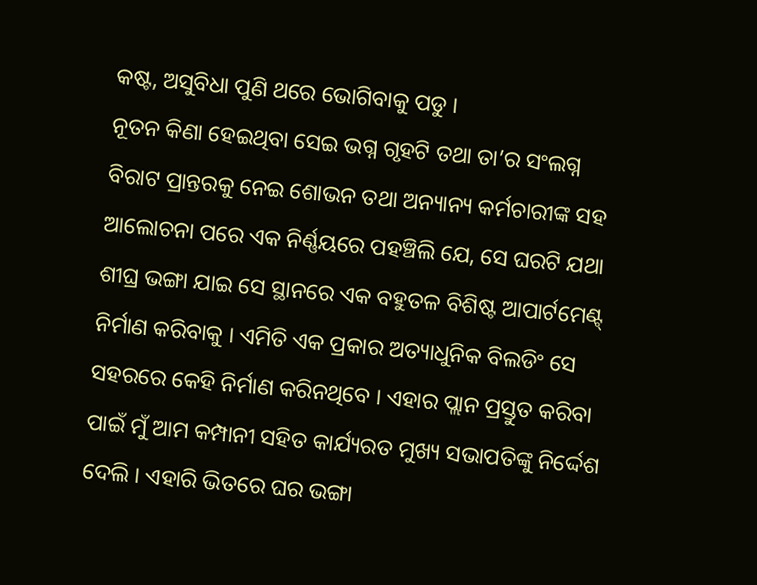କଷ୍ଟ, ଅସୁବିଧା ପୁଣି ଥରେ ଭୋଗିବାକୁ ପଡୁ ।
ନୂତନ କିଣା ହେଇଥିବା ସେଇ ଭଗ୍ନ ଗୃହଟି ତଥା ତା’ର ସଂଲଗ୍ନ ବିରାଟ ପ୍ରାନ୍ତରକୁ ନେଇ ଶୋଭନ ତଥା ଅନ୍ୟାନ୍ୟ କର୍ମଚାରୀଙ୍କ ସହ ଆଲୋଚନା ପରେ ଏକ ନିର୍ଣ୍ଣୟରେ ପହଞ୍ଚିଲି ଯେ, ସେ ଘରଟି ଯଥା ଶୀଘ୍ର ଭଙ୍ଗା ଯାଇ ସେ ସ୍ଥାନରେ ଏକ ବହୁତଳ ବିଶିଷ୍ଟ ଆପାର୍ଟମେଣ୍ଟ୍ ନିର୍ମାଣ କରିବାକୁ । ଏମିତି ଏକ ପ୍ରକାର ଅତ୍ୟାଧୁନିକ ବିଲଡିଂ ସେ ସହରରେ କେହି ନିର୍ମାଣ କରିନଥିବେ । ଏହାର ପ୍ଲାନ ପ୍ରସ୍ତୁତ କରିବା ପାଇଁ ମୁଁ ଆମ କମ୍ପାନୀ ସହିତ କାର୍ଯ୍ୟରତ ମୁଖ୍ୟ ସଭାପତିଙ୍କୁ ନିର୍ଦ୍ଦେଶ ଦେଲି । ଏହାରି ଭିତରେ ଘର ଭଙ୍ଗା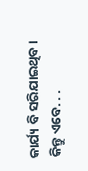କାର୍ଯ୍ୟ ବି ସରିଯାଇଥିବ ।
କିନ୍ତୁ ଏବେ. . .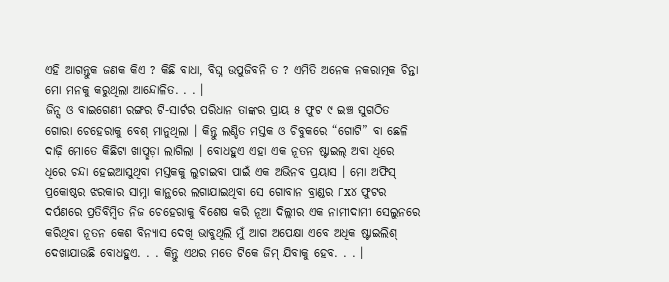ଏହି ଆଗନ୍ତୁକ ଜଣକ କିଏ ? କିଛି ବାଧା, ବିଘ୍ନ ଉପୁଜିବନି ତ ? ଏମିତି ଅନେକ ନକରାତ୍ମକ ଚିନ୍ତା ମୋ ମନକୁ କରୁଥିଲା ଆନ୍ଦୋଳିତ. . . ।
ଜିନ୍ସ ଓ ବାଇଗେଣୀ ରଙ୍ଗର ଟି-ସାର୍ଟର ପରିଧାନ ତାଙ୍କର ପ୍ରାୟ ୫ ଫୁଟ ୯ ଇଞ୍ଚ ସୁଗଠିତ ଗୋରା ଚେହେରାକୁ ବେଶ୍ ମାନୁଥିଲା । କିନ୍ତୁ ଲଣ୍ଡିତ ମସ୍ତକ ଓ ଚିବୁକରେ “ଗୋଟି” ବା ଛେଳି ଦାଢ଼ି ମୋତେ କିଛିଟା ଖାପ୍ଛଡ଼ା ଲାଗିଲା । ବୋଧହୁଏ ଏହା ଏକ ନୂତନ ଷ୍ଟାଇଲ୍ ଅବା ଧିରେ ଧିରେ ଚନ୍ଦା ହେଇଆସୁଥିବା ମସ୍ତକକୁ ଲୁଚାଇବା ପାଇଁ ଏକ ଅଭିନବ ପ୍ରୟାସ । ମୋ ଅଫିସ୍ ପ୍ରକୋଷ୍ଠର ଝରକାର ସାମ୍ନା କାନ୍ଥରେ ଲଗାଯାଇଥିବା ସେ ଗୋବାନ ବ୍ରାଣ୍ଡର ୮x୪ ଫୁଟର ଦର୍ପଣରେ ପ୍ରତିବିମ୍ୱିତ ନିଜ ଚେହେରାକୁ ବିଶେଷ କରି ନୂଆ ଦିଲ୍ଲୀର ଏକ ନାମୀଦାମୀ ସେଲୁନରେ କରିଥିବା ନୂତନ କେଶ ବିନ୍ୟାସ ଦେଖି ଭାବୁଥିଲି ମୁଁ ଆଗ ଅପେକ୍ଷା ଏବେ ଅଧିକ ଷ୍ଟାଇଲିଶ୍ ଦେଖାଯାଉଛି ବୋଧହୁଏ. . . କିନ୍ତୁ ଏଥର ମତେ ଟିକେ ଜିମ୍ ଯିବାକୁ ହେବ. . . ।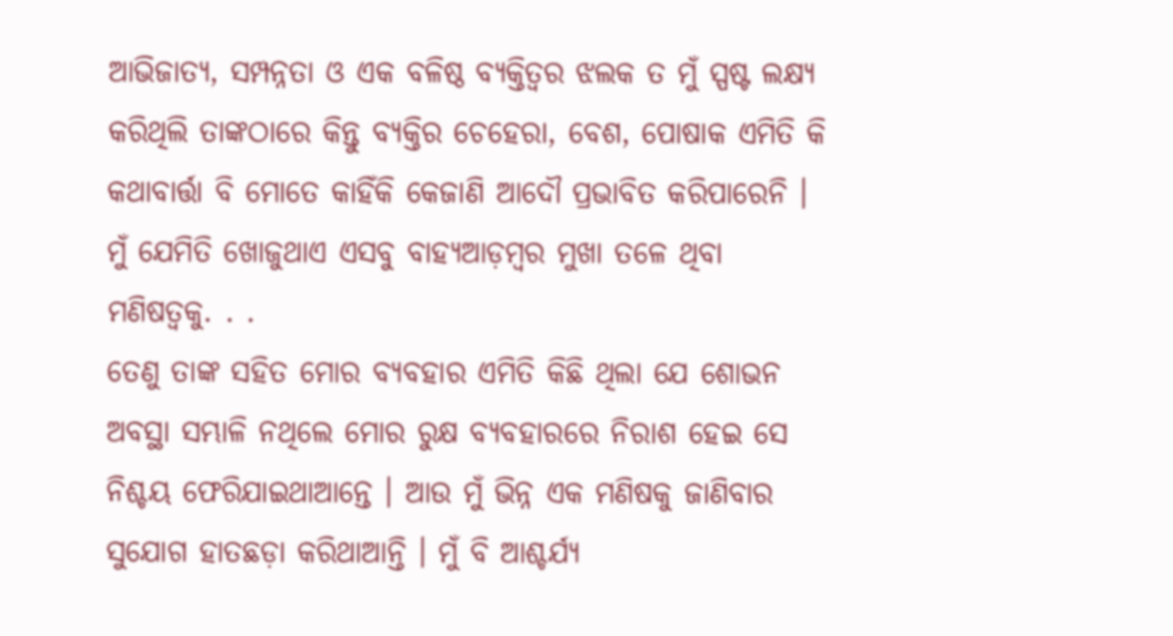ଆଭିଜାତ୍ୟ, ସମ୍ପନ୍ନତା ଓ ଏକ ବଳିଷ୍ଠ ବ୍ୟକ୍ତିତ୍ୱର ଝଲକ ତ ମୁଁ ସ୍ପଷ୍ଟ ଲକ୍ଷ୍ୟ କରିଥିଲି ତାଙ୍କଠାରେ କିନ୍ତୁ ବ୍ୟକ୍ତିର ଚେହେରା, ବେଶ, ପୋଷାକ ଏମିତି କି କଥାବାର୍ତ୍ତା ବି ମୋତେ କାହିଁକି କେଜାଣି ଆଦୌ ପ୍ରଭାବିତ କରିପାରେନି । ମୁଁ ଯେମିତି ଖୋଜୁଥାଏ ଏସବୁ ବାହ୍ୟଆଡ଼ମ୍ୱର ମୁଖା ତଳେ ଥିବା ମଣିଷତ୍ୱକୁ. . .
ତେଣୁ ତାଙ୍କ ସହିତ ମୋର ବ୍ୟବହାର ଏମିତି କିଛି ଥିଲା ଯେ ଶୋଭନ ଅବସ୍ଥା ସମ୍ଭାଳି ନଥିଲେ ମୋର ରୁକ୍ଷ ବ୍ୟବହାରରେ ନିରାଶ ହେଇ ସେ ନିଶ୍ଚୟ ଫେରିଯାଇଥାଆନ୍ତେ । ଆଉ ମୁଁ ଭିନ୍ନ ଏକ ମଣିଷକୁ ଜାଣିବାର ସୁଯୋଗ ହାତଛଡ଼ା କରିଥାଆନ୍ତି । ମୁଁ ବି ଆଶ୍ଚର୍ଯ୍ୟ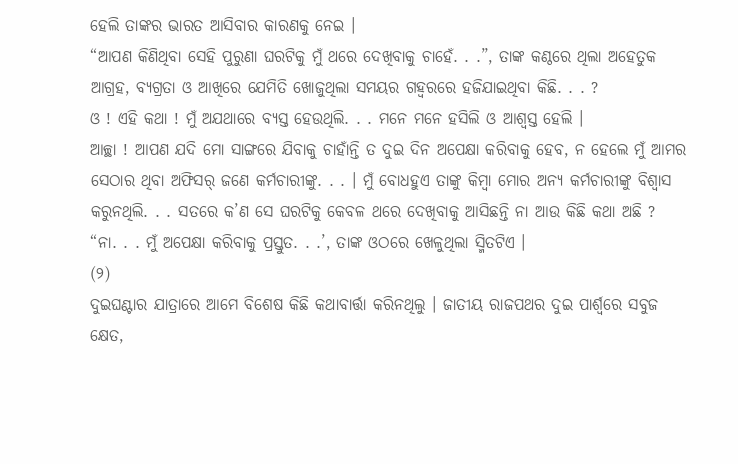ହେଲି ତାଙ୍କର ଭାରତ ଆସିବାର କାରଣକୁ ନେଇ ।
“ଆପଣ କିଣିଥିବା ସେହି ପୁରୁଣା ଘରଟିକୁ ମୁଁ ଥରେ ଦେଖିବାକୁ ଚାହେଁ. . .”, ତାଙ୍କ କଣ୍ଠରେ ଥିଲା ଅହେତୁକ ଆଗ୍ରହ, ବ୍ୟଗ୍ରତା ଓ ଆଖିରେ ଯେମିତି ଖୋଜୁଥିଲା ସମୟର ଗହ୍ୱରରେ ହଜିଯାଇଥିବା କିଛି. . . ?
ଓ ! ଏହି କଥା ! ମୁଁ ଅଯଥାରେ ବ୍ୟସ୍ତ ହେଉଥିଲି. . . ମନେ ମନେ ହସିଲି ଓ ଆଶ୍ୱସ୍ତ ହେଲି ।
ଆଚ୍ଛା ! ଆପଣ ଯଦି ମୋ ସାଙ୍ଗରେ ଯିବାକୁ ଚାହାଁନ୍ତି ତ ଦୁଇ ଦିନ ଅପେକ୍ଷା କରିବାକୁ ହେବ, ନ ହେଲେ ମୁଁ ଆମର ସେଠାର ଥିବା ଅଫିସର୍ ଜଣେ କର୍ମଚାରୀଙ୍କୁ. . . । ମୁଁ ବୋଧହୁଏ ତାଙ୍କୁ କିମ୍ୱା ମୋର ଅନ୍ୟ କର୍ମଚାରୀଙ୍କୁ ବିଶ୍ୱାସ କରୁନଥିଲି. . . ସତରେ କ’ଣ ସେ ଘରଟିକୁ କେବଳ ଥରେ ଦେଖିବାକୁ ଆସିଛନ୍ତି ନା ଆଉ କିଛି କଥା ଅଛି ?
“ନା. . . ମୁଁ ଅପେକ୍ଷା କରିବାକୁ ପ୍ରସ୍ତୁତ. . .’, ତାଙ୍କ ଓଠରେ ଖେଳୁଥିଲା ସ୍ମିତଟିଏ ।
(୨)
ଦୁଇଘଣ୍ଟାର ଯାତ୍ରାରେ ଆମେ ବିଶେଷ କିଛି କଥାବାର୍ତ୍ତା କରିନଥିଲୁ । ଜାତୀୟ ରାଜପଥର ଦୁଇ ପାର୍ଶ୍ଵରେ ସବୁଜ କ୍ଷେତ,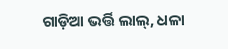ଗାଡ଼ିଆ ଭର୍ତ୍ତି ଲାଲ୍, ଧଳା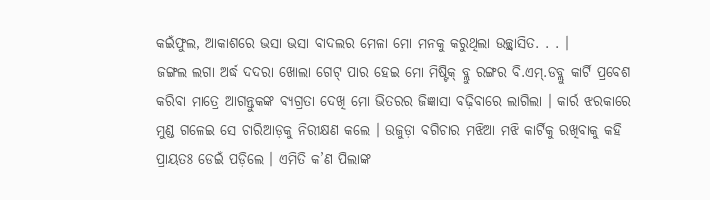କଇଁଫୁଲ, ଆକାଶରେ ଭସା ଭସା ବାଦଲର ମେଳା ମୋ ମନକୁ କରୁଥିଲା ଉଚ୍ଛ୍ୱାସିତ. . . ।
ଜଙ୍ଗଲ ଲଗା ଅର୍ଦ୍ଧ ଦଦରା ଖୋଲା ଗେଟ୍ ପାର ହେଇ ମୋ ମିଷ୍ଟିକ୍ ବ୍ଲୁ ରଙ୍ଗର ବି.ଏମ୍.ଡବ୍ଲୁ କାର୍ଟି ପ୍ରବେଶ କରିବା ମାତ୍ରେ ଆଗନ୍ତୁକଙ୍କ ବ୍ୟଗ୍ରତା ଦେଖି ମୋ ଭିତରର ଜିଜ୍ଞାସା ବଢ଼ିବାରେ ଲାଗିଲା । କାର୍ର ଝରକାରେ ମୁଣ୍ଡ ଗଳେଇ ସେ ଚାରିଆଡ଼କୁ ନିରୀକ୍ଷଣ କଲେ । ଉଜୁଡ଼ା ବଗିଚାର ମଝିଆ ମଝି କାର୍ଟିକୁ ରଖିବାକୁ କହି ପ୍ରାୟତଃ ଡେଇଁ ପଡ଼ିଲେ । ଏମିତି କ’ଣ ପିଲାଙ୍କ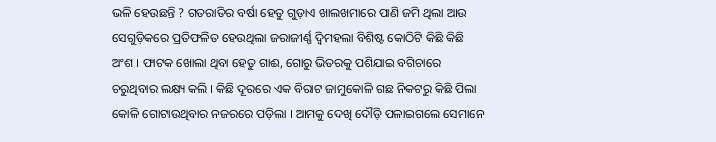ଭଳି ହେଉଛନ୍ତି ? ଗତରାତିର ବର୍ଷା ହେତୁ ଗୁଡ଼ାଏ ଖାଲଖମାରେ ପାଣି ଜମି ଥିଲା ଆଉ ସେଗୁଡ଼ିକରେ ପ୍ରତିଫଳିତ ହେଉଥିଲା ଜରାଜୀର୍ଣ୍ଣ ଦ୍ୱିମହଲା ବିଶିଷ୍ଟ କୋଠିଟି କିଛି କିଛି ଅଂଶ । ଫାଟକ ଖୋଲା ଥିବା ହେତୁ ଗାଈ, ଗୋରୁ ଭିତରକୁ ପଶିଯାଇ ବଗିଚାରେ ଚରୁଥିବାର ଲକ୍ଷ୍ୟ କଲି । କିଛି ଦୂରରେ ଏକ ବିରାଟ ଜାମୁକୋଳି ଗଛ ନିକଟରୁ କିଛି ପିଲା କୋଳି ଗୋଟାଉଥିବାର ନଜରରେ ପଡ଼ିଲା । ଆମକୁ ଦେଖି ଦୌଡ଼ି ପଳାଇଗଲେ ସେମାନେ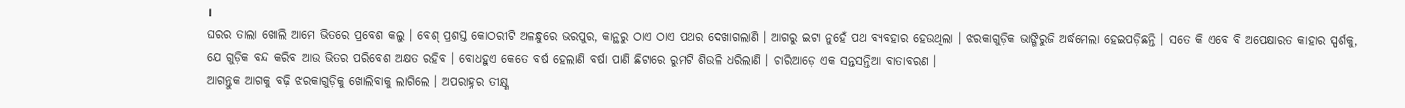।
ଘରର ତାଲା ଖୋଲି ଆମେ ଭିତରେ ପ୍ରବେଶ କଲୁ । ବେଶ୍ ପ୍ରଶସ୍ତ କୋଠରୀଟି ଅଳନ୍ଧୁରେ ଭରପୁର, କାନ୍ଥରୁ ଠାଏ ଠାଏ ପଥର ଦେଖାଗଲାଣି । ଆଗରୁ ଇଟା ନୁହେଁ ପଥ ବ୍ୟବହାର ହେଉଥିଲା । ଝରକାଗୁଡ଼ିକ ଭାଙ୍ଗିରୁଜି ଅର୍ଦ୍ଧମେଲା ହେଇପଡ଼ିଛନ୍ତି । ସତେ କି ଏବେ ବି ଅପେକ୍ଷାରତ କାହାର ସ୍ପର୍ଶକୁ, ଯେ ଗୁଡ଼ିକ ବନ୍ଦ କରିବ ଆଉ ଭିତର ପରିବେଶ ଅକ୍ଷତ ରହିବ । ବୋଧହୁଏ କେତେ ବର୍ଷ ହେଲାଣି ବର୍ଷା ପାଣି ଛିଟାରେ ରୁମଟି ଶିଉଳି ଧରିଲାଣି । ଚାରିଆଡ଼େ ଏକ ସନ୍ତସନ୍ତିଆ ବାତାବରଣ ।
ଆଗନ୍ତୁକ ଆଗକୁ ବଢ଼ି ଝରକାଗୁଡ଼ିକୁ ଖୋଲିବାକୁ ଲାଗିଲେ । ଅପରାହ୍ନର ତୀକ୍ଷ୍ଣ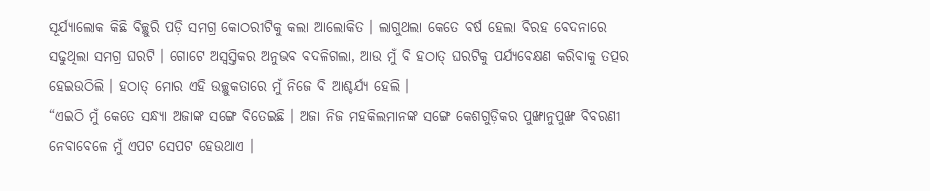ସୂର୍ଯ୍ୟାଲୋକ କିଛି ବିଚ୍ଛୁରି ପଡ଼ି ସମଗ୍ର କୋଠରୀଟିକୁ କଲା ଆଲୋକିତ । ଲାଗୁଥଲା କେତେ ବର୍ଷ ହେଲା ବିରହ ବେଦନାରେ ସଢୁଥିଲା ସମଗ୍ର ଘରଟି । ଗୋଟେ ଅସ୍ୱସ୍ତିକର ଅନୁଭବ ବଦଳିଗଲା, ଆଉ ମୁଁ ବି ହଠାତ୍ ଘରଟିକୁ ପର୍ଯ୍ୟବେକ୍ଷଣ କରିବାକୁ ତତ୍ପର ହେଇଉଠିଲି । ହଠାତ୍ ମୋର ଏହି ଉଚ୍ଛୁକତାରେ ମୁଁ ନିଜେ ବି ଆଶ୍ଚର୍ଯ୍ୟ ହେଲି ।
“ଏଇଠି ମୁଁ କେତେ ସନ୍ଧ୍ୟା ଅଜାଙ୍କ ସଙ୍ଗେ ବିତେଇଛି । ଅଜା ନିଜ ମହକିଲମାନଙ୍କ ସଙ୍ଗେ କେଶଗୁଡ଼ିକର ପୁଙ୍ଖାନୁପୁଙ୍ଖ ବିବରଣୀ ନେବାବେଳେ ମୁଁ ଏପଟ ସେପଟ ହେଉଥାଏ ।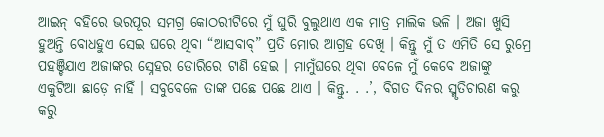ଆଇନ୍ ବହିରେ ଭରପୂର ସମଗ୍ର କୋଠରୀଟିରେ ମୁଁ ଘୁରି ବୁଲୁଥାଏ ଏକ ମାତ୍ର ମାଲିକ ଭଳି । ଅଜା ଖୁସି ହୁଅନ୍ତି ବୋଧହୁଏ ସେଇ ଘରେ ଥିବା “ଆସବାବ୍” ପ୍ରତି ମୋର ଆଗ୍ରହ ଦେଖି । କିନ୍ତୁ ମୁଁ ତ ଏମିତି ସେ ରୁମ୍ରେ ପହଞ୍ଚିଯାଏ ଅଜାଙ୍କର ସ୍ନେହର ଡୋରିରେ ଟାଣି ହେଇ । ମାମୁଁଘରେ ଥିବା ବେଳେ ମୁଁ କେବେ ଅଜାଙ୍କୁ ଏକୁଟିଆ ଛାଡ଼େ ନାହିଁ । ସବୁବେଳେ ତାଙ୍କ ପଛେ ପଛେ ଥାଏ । କିନ୍ତୁ. . .’, ବିଗତ ଦିନର ସ୍ମୃତିଚାରଣ କରୁ କରୁ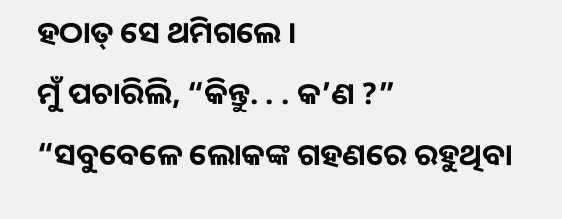ହଠାତ୍ ସେ ଥମିଗଲେ ।
ମୁଁ ପଚାରିଲି, “କିନ୍ତୁ. . . କ’ଣ ?”
“ସବୁବେଳେ ଲୋକଙ୍କ ଗହଣରେ ରହୁଥିବା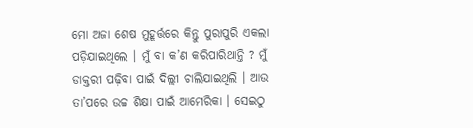ମୋ ଅଜା ଶେଷ ମୁହୂର୍ତ୍ତରେ କିନ୍ତୁ ପୁରାପୁରି ଏକଲା ପଡ଼ିଯାଇଥିଲେ । ମୁଁ ବା କ’ଣ କରିପାରିଥାନ୍ତି ? ମୁଁ ଡାକ୍ତରୀ ପଢ଼ିବା ପାଇଁ ଦିଲ୍ଲୀ ଚାଲିଯାଇଥିଲି । ଆଉ ତା’ପରେ ଉଚ୍ଚ ଶିକ୍ଷା ପାଇଁ ଆମେରିକା । ସେଇଠୁ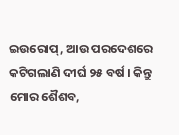ଇଉରୋପ୍, ଆଉ ପରଦେଶରେ କଟିଗଲାଣି ଦୀର୍ଘ ୨୫ ବର୍ଷ । କିନ୍ତୁ ମୋର ଶୈଶବ,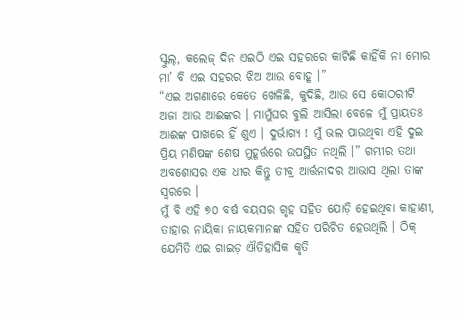ସ୍କୁଲ୍, କଲେଜ୍ ଦିନ ଏଇଠି ଏଇ ସହରରେ କାଟିଛି କାହିଁକି ନା ମୋର ମା’ ବି ଏଇ ସହରର ଝିଅ ଆଉ ବୋହୂ ।”
“ଏଇ ଅଗଣାରେ କେତେ ଖେଳିଛି, କୁଦିଛି, ଆଉ ସେ କୋଠରୀଟି ଅଜା ଆଉ ଆଈଙ୍କର । ମାମୁଁଘର ବୁଲି ଆସିଲା ବେଳେ ମୁଁ ପ୍ରାୟତଃ ଆଈଙ୍କ ପାଖରେ ହିଁ ଶୁଏ । ଦୁର୍ଭାଗ୍ୟ ! ମୁଁ ଭଲ ପାଉଥିବା ଏହି ଦୁଇ ପ୍ରିୟ ମଣିଷଙ୍କ ଶେଷ ମୁହୂର୍ତ୍ତରେ ଉପସ୍ଥିତ ନଥିଲି ।” ଗମ୍ଭୀର ତଥା ଅବଶୋସର ଏକ ଧୀର କିନ୍ତୁ ତୀବ୍ର ଆର୍ତ୍ତନାଦର ଆଭାସ ଥିଲା ତାଙ୍କ ସ୍ୱରରେ ।
ମୁଁ ବି ଏହି ୭୦ ବର୍ଷ ବୟସର ଗୃହ ସହିତ ଯୋଡ଼ି ହେଇଥିବା କାହାଣୀ, ତାହାର ନାୟିକା ନାୟକମାନଙ୍କ ସହିତ ପରିଚିତ ହେଉଥିଲି । ଠିକ୍ ଯେମିତି ଏଇ ଗାଇଡ଼ ଐତିହାସିକ କୃତି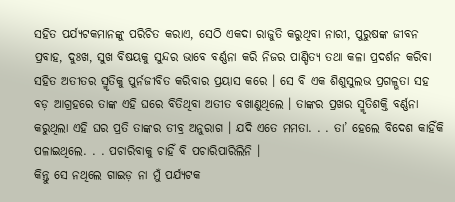ସହିତ ପର୍ଯ୍ୟଟକମାନଙ୍କୁ ପରିଚିତ କରାଏ, ସେଠି ଏକଦା ରାଜୁତି କରୁଥିବା ନାରୀ, ପୁରୁଷଙ୍କ ଜୀବନ ପ୍ରବାହ, ଦୁଃଖ, ସୁଖ ବିଷୟକୁ ସୁନ୍ଦର ଭାବେ ବର୍ଣ୍ଣନା କରି ନିଜର ପାଣ୍ଡିତ୍ୟ ତଥା କଳା ପ୍ରଦର୍ଶନ କରିବା ସହିତ ଅତୀତର ସ୍ମୃତିକୁ ପୁର୍ନଜୀବିତ କରିବାର ପ୍ରୟାସ କରେ । ସେ ବି ଏକ ଶିଶୁସୁଲଭ ପ୍ରଗଳ୍ଭତା ସହ ବଡ଼ ଆଗ୍ରହରେ ତାଙ୍କ ଏହି ଘରେ ବିତିଥିବା ଅତୀତ ବଖାଣୁଥିଲେ । ତାଙ୍କର ପ୍ରଖର ସ୍ମୃତିଶକ୍ତି ବର୍ଣ୍ଣନା କରୁଥିଲା ଏହି ଘର ପ୍ରତି ତାଙ୍କର ତୀବ୍ର ଅନୁରାଗ । ଯଦି ଏତେ ମମତା. . . ତା’ ହେଲେ ବିଦେଶ କାହିଁକି ପଳାଇଥିଲେ. . . ପଚାରିବାକୁ ଚାହିଁ ବି ପଚାରିପାରିଲିନି ।
କିନ୍ତୁ ସେ ନଥିଲେ ଗାଇଡ଼ ନା ମୁଁ ପର୍ଯ୍ୟଟକ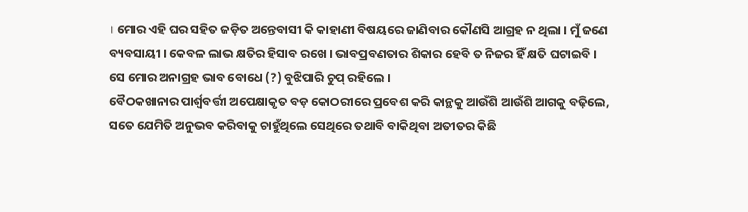। ମୋର ଏହି ଘର ସହିତ ଜଡ଼ିତ ଅନ୍ତେବାସୀ କି କାହାଣୀ ବିଷୟରେ ଜାଣିବାର କୌଣସି ଆଗ୍ରହ ନ ଥିଲା । ମୁଁ ଜଣେ ବ୍ୟବସାୟୀ । କେବଳ ଲାଭ କ୍ଷତିର ହିସାବ ରଖେ । ଭାବପ୍ରବଣତାର ଶିକାର ହେବି ତ ନିଜର ହିଁ କ୍ଷତି ଘଟାଇବି ।
ସେ ମୋର ଅନାଗ୍ରହ ଭାବ ବୋଧେ (?) ବୁଝିପାରି ଚୁପ୍ ରହିଲେ ।
ବୈଠକଖାନାର ପାର୍ଶ୍ଵବର୍ତ୍ତୀ ଅପେକ୍ଷାକୃତ ବଡ଼ କୋଠରୀରେ ପ୍ରବେଶ କରି କାନ୍ଥକୁ ଆଉଁଶି ଆଉଁଶି ଆଗକୁ ବଢ଼ିଲେ, ସତେ ଯେମିତି ଅନୁଭବ କରିବାକୁ ଚାହୁଁଥିଲେ ସେଥିରେ ତଥାବି ବାକିଥିବା ଅତୀତର କିଛି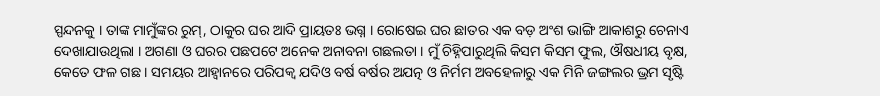ସ୍ପନ୍ଦନକୁ । ତାଙ୍କ ମାମୁଁଙ୍କର ରୁମ୍, ଠାକୁର ଘର ଆଦି ପ୍ରାୟତଃ ଭଗ୍ନ । ରୋଷେଇ ଘର ଛାତର ଏକ ବଡ଼ ଅଂଶ ଭାଙ୍ଗି ଆକାଶରୁ ଚେନାଏ ଦେଖାଯାଉଥିଲା । ଅଗଣା ଓ ଘରର ପଛପଟେ ଅନେକ ଅନାବନା ଗଛଲତା । ମୁଁ ଚିହ୍ନିପାରୁଥିଲି କିସମ କିସମ ଫୁଲ, ଔଷଧୀୟ ବୃକ୍ଷ, କେତେ ଫଳ ଗଛ । ସମୟର ଆହ୍ୱାନରେ ପରିପକ୍ୱ ଯଦିଓ ବର୍ଷ ବର୍ଷର ଅଯତ୍ନ ଓ ନିର୍ମମ ଅବହେଳାରୁ ଏକ ମିନି ଜଙ୍ଗଲର ଭ୍ରମ ସୃଷ୍ଟି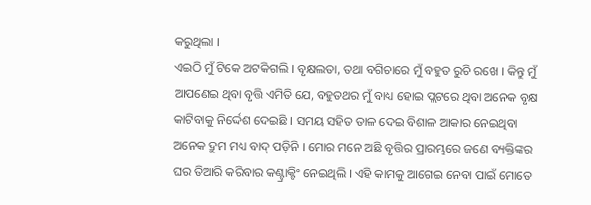କରୁଥିଲା ।
ଏଇଠି ମୁଁ ଟିକେ ଅଟକିଗଲି । ବୃକ୍ଷଲତା, ତଥା ବଗିଚାରେ ମୁଁ ବହୁତ ରୁଚି ରଖେ । କିନ୍ତୁ ମୁଁ ଆପଣେଇ ଥିବା ବୃତ୍ତି ଏମିତି ଯେ, ବହୁତଥର ମୁଁ ବାଧ୍ୟ ହୋଇ ପ୍ଲଟରେ ଥିବା ଅନେକ ବୃକ୍ଷ କାଟିବାକୁ ନିର୍ଦ୍ଦେଶ ଦେଇଛି । ସମୟ ସହିତ ତାଳ ଦେଇ ବିଶାଳ ଆକାର ନେଇଥିବା ଅନେକ ଦ୍ରୁମ ମଧ୍ୟ ବାଦ୍ ପଡ଼ିନି । ମୋର ମନେ ଅଛି ବୃତ୍ତିର ପ୍ରାରମ୍ଭରେ ଜଣେ ବ୍ୟକ୍ତିଙ୍କର ଘର ତିଆରି କରିବାର କଣ୍ଟ୍ରାକ୍ଟିଂ ନେଇଥିଲି । ଏହି କାମକୁ ଆଗେଇ ନେବା ପାଇଁ ମୋତେ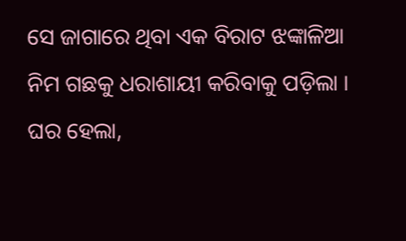ସେ ଜାଗାରେ ଥିବା ଏକ ବିରାଟ ଝଙ୍କାଳିଆ ନିମ ଗଛକୁ ଧରାଶାୟୀ କରିବାକୁ ପଡ଼ିଲା । ଘର ହେଲା,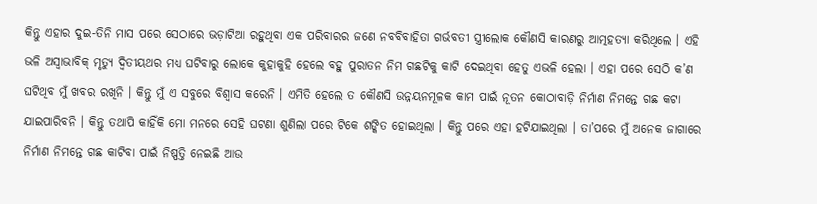କିନ୍ତୁ ଏହାର ଦୁଇ-ତିନି ମାସ ପରେ ସେଠାରେ ଭଡ଼ାଟିଆ ରହୁଥିବା ଏକ ପରିବାରର ଜଣେ ନବବିବାହିତା ଗର୍ଭବତୀ ସ୍ତ୍ରୀଲୋକ କୌଣସି କାରଣରୁ ଆତ୍ମହତ୍ୟା କରିଥିଲେ । ଏହି ଭଳି ଅସ୍ୱାଭାବିକ୍ ମୃତ୍ୟୁ ଦ୍ୱିତୀୟଥର ମଧ୍ୟ ଘଟିବାରୁ ଲୋକେ କୁହାକୁହି ହେଲେ ବହୁ ପୁରାତନ ନିମ ଗଛଟିକୁ କାଟି ଦେଇଥିବା ହେତୁ ଏଭଳି ହେଲା । ଏହା ପରେ ସେଠି କ’ଣ ଘଟିଥିବ ମୁଁ ଖବର ରଖିନି । କିନ୍ତୁ ମୁଁ ଏ ସବୁରେ ବିଶ୍ୱାସ କରେନି । ଏମିତି ହେଲେ ତ କୌଣସି ଉନ୍ନୟନମୂଳକ କାମ ପାଇଁ ନୂତନ କୋଠାବାଡ଼ି ନିର୍ମାଣ ନିମନ୍ତେ ଗଛ କଟା ଯାଇପାରିବନି । କିନ୍ତୁ ତଥାପି କାହିଁକି ମୋ ମନରେ ସେହି ଘଟଣା ଶୁଣିଲା ପରେ ଟିକେ ଶଙ୍କିତ ହୋଇଥିଲା । କିନ୍ତୁ ପରେ ଏହା ହଟିଯାଇଥିଲା । ତା’ପରେ ମୁଁ ଅନେକ ଜାଗାରେ ନିର୍ମାଣ ନିମନ୍ତେ ଗଛ କାଟିବା ପାଇଁ ନିଷ୍ପତ୍ତି ନେଇଛି ଆଉ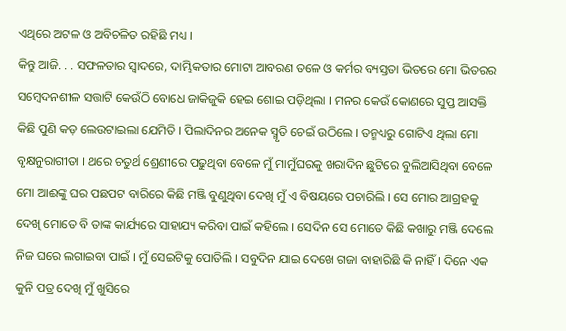ଏଥିରେ ଅଟଳ ଓ ଅବିଚଳିତ ରହିଛି ମଧ୍ୟ ।
କିନ୍ତୁ ଆଜି. . . ସଫଳତାର ସ୍ୱାଦରେ, ଦାମ୍ଭିକତାର ମୋଟା ଆବରଣ ତଳେ ଓ କର୍ମର ବ୍ୟସ୍ତତା ଭିତରେ ମୋ ଭିତରର ସମ୍ୱେଦନଶୀଳ ସତ୍ତାଟି କେଉଁଠି ବୋଧେ ଜାକିଜୁକି ହେଇ ଶୋଇ ପଡ଼ିଥିଲା । ମନର କେଉଁ କୋଣରେ ସୁପ୍ତ ଆସକ୍ତି କିଛି ପୁଣି କଡ଼ ଲେଉଟାଇଲା ଯେମିତି । ପିଲାଦିନର ଅନେକ ସ୍ମୃତି ଚେଇଁ ଉଠିଲେ । ତନ୍ମଧ୍ୟରୁ ଗୋଟିଏ ଥିଲା ମୋ ବୃକ୍ଷନୁରାଗୀତା । ଥରେ ଚତୁର୍ଥ ଶ୍ରେଣୀରେ ପଢୁଥିବା ବେଳେ ମୁଁ ମାମୁଁଘରକୁ ଖରାଦିନ ଛୁଟିରେ ବୁଲିଆସିଥିବା ବେଳେ ମୋ ଆଈଙ୍କୁ ଘର ପଛପଟ ବାରିରେ କିଛି ମଞ୍ଜି ବୁଣୁଥିବା ଦେଖି ମୁଁ ଏ ବିଷୟରେ ପଚାରିଲି । ସେ ମୋର ଆଗ୍ରହକୁ ଦେଖି ମୋତେ ବି ତାଙ୍କ କାର୍ଯ୍ୟରେ ସାହାଯ୍ୟ କରିବା ପାଇଁ କହିଲେ । ସେଦିନ ସେ ମୋତେ କିଛି କଖାରୁ ମଞ୍ଜି ଦେଲେ ନିଜ ଘରେ ଲଗାଇବା ପାଇଁ । ମୁଁ ସେଇଟିକୁ ପୋତିଲି । ସବୁଦିନ ଯାଇ ଦେଖେ ଗଜା ବାହାରିଛି କି ନାହିଁ । ଦିନେ ଏକ କୁନି ପତ୍ର ଦେଖି ମୁଁ ଖୁସିରେ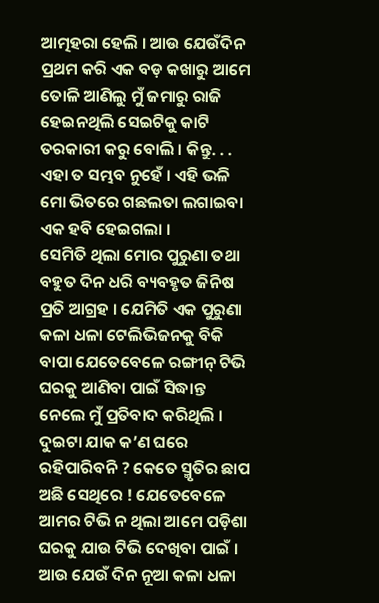ଆତ୍ମହରା ହେଲି । ଆଉ ଯେଉଁଦିନ ପ୍ରଥମ କରି ଏକ ବଡ଼ କଖାରୁ ଆମେ ତୋଳି ଆଣିଲୁ ମୁଁ ଜମାରୁ ରାଜି ହେଇନଥିଲି ସେଇଟିକୁ କାଟି ତରକାରୀ କରୁ ବୋଲି । କିନ୍ତୁ. . . ଏହା ତ ସମ୍ଭବ ନୁହେଁ । ଏହି ଭଳି ମୋ ଭିତରେ ଗଛଲତା ଲଗାଇବା ଏକ ହବି ହେଇଗଲା ।
ସେମିତି ଥିଲା ମୋର ପୁରୁଣା ତଥା ବହୁତ ଦିନ ଧରି ବ୍ୟବହୃତ ଜିନିଷ ପ୍ରତି ଆଗ୍ରହ । ଯେମିତି ଏକ ପୁରୁଣା କଳା ଧଳା ଟେଲିଭିଜନକୁ ବିକି ବାପା ଯେତେବେଳେ ରଙ୍ଗୀନ୍ ଟିଭି ଘରକୁ ଆଣିବା ପାଇଁ ସିଦ୍ଧାନ୍ତ ନେଲେ ମୁଁ ପ୍ରତିବାଦ କରିଥିଲି । ଦୁଇଟା ଯାକ କ’ଣ ଘରେ ରହିପାରିବନି ? କେତେ ସ୍ମୃତିର ଛାପ ଅଛି ସେଥିରେ ! ଯେତେବେଳେ ଆମର ଟିଭି ନ ଥିଲା ଆମେ ପଡ଼ିଶା ଘରକୁ ଯାଉ ଟିଭି ଦେଖିବା ପାଇଁ । ଆଉ ଯେଉଁ ଦିନ ନୂଆ କଳା ଧଳା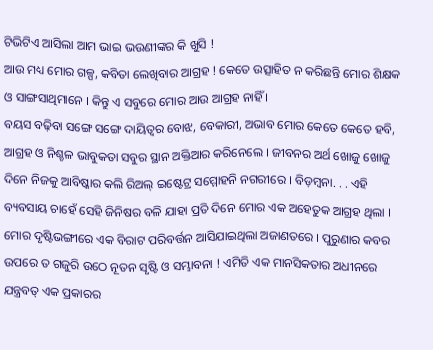ଟିଭିଟିଏ ଆସିଲା ଆମ ଭାଇ ଭଉଣୀଙ୍କର କି ଖୁସି !
ଆଉ ମଧ୍ୟ ମୋର ଗଳ୍ପ, କବିତା ଲେଖିବାର ଆଗ୍ରହ ! କେତେ ଉତ୍ସାହିତ ନ କରିଛନ୍ତି ମୋର ଶିକ୍ଷକ ଓ ସାଙ୍ଗସାଥିମାନେ । କିନ୍ତୁ ଏ ସବୁରେ ମୋର ଆଉ ଆଗ୍ରହ ନାହିଁ ।
ବୟସ ବଢ଼ିବା ସଙ୍ଗେ ସଙ୍ଗେ ଦାୟିତ୍ୱର ବୋଝ, ବେକାରୀ, ଅଭାବ ମୋର କେତେ କେତେ ହବି, ଆଗ୍ରହ ଓ ନିଶ୍ଚଳ ଭାବୁକତା ସବୁର ସ୍ଥାନ ଅକ୍ତିଆର କରିନେଲେ । ଜୀବନର ଅର୍ଥ ଖୋଜୁ ଖୋଜୁ ଦିନେ ନିଜକୁ ଆବିଷ୍କାର କଲି ରିଅଲ୍ ଇଷ୍ଟେଟ୍ର ସମ୍ମୋହନି ନଗରୀରେ । ବିଡ଼ମ୍ୱନା. . . ଏହି ବ୍ୟବସାୟ ଚାହେଁ ସେହି ଜିନିଷର ବଳି ଯାହା ପ୍ରତି ଦିନେ ମୋର ଏକ ଅହେତୁକ ଆଗ୍ରହ ଥିଲା । ମୋର ଦୃଷ୍ଟିଭଙ୍ଗୀରେ ଏକ ବିରାଟ ପରିବର୍ତ୍ତନ ଆସିଯାଇଥିଲା ଅଜାଣତରେ । ପୁରୁଣାର କବର ଉପରେ ତ ଗଜୁରି ଉଠେ ନୂତନ ସୃଷ୍ଟି ଓ ସମ୍ଭାବନା ! ଏମିତି ଏକ ମାନସିକତାର ଅଧୀନରେ ଯନ୍ତ୍ରବତ୍ ଏକ ପ୍ରକାରର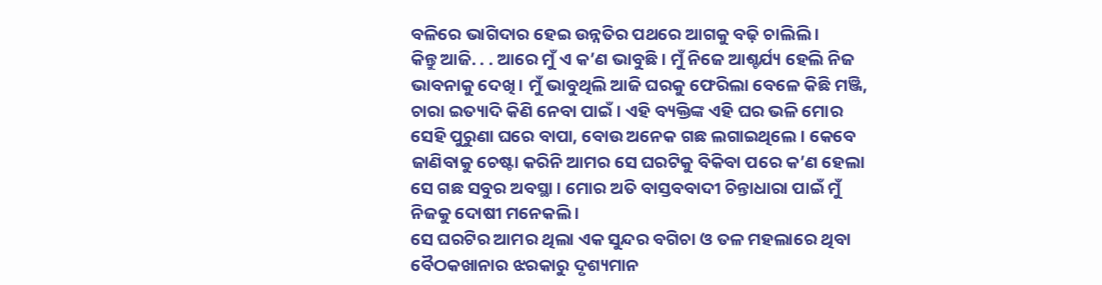ବଳିରେ ଭାଗିଦାର ହେଇ ଉନ୍ନତିର ପଥରେ ଆଗକୁ ବଢ଼ି ଚାଲିଲି ।
କିନ୍ତୁ ଆଜି. . . ଆରେ ମୁଁ ଏ କ’ଣ ଭାବୁଛି । ମୁଁ ନିଜେ ଆଶ୍ଚର୍ଯ୍ୟ ହେଲି ନିଜ ଭାବନାକୁ ଦେଖି । ମୁଁ ଭାବୁଥିଲି ଆଜି ଘରକୁ ଫେରିଲା ବେଳେ କିଛି ମଞ୍ଜି, ଚାରା ଇତ୍ୟାଦି କିଣି ନେବା ପାଇଁ । ଏହି ବ୍ୟକ୍ତିଙ୍କ ଏହି ଘର ଭଳି ମୋର ସେହି ପୁରୁଣା ଘରେ ବାପା, ବୋଉ ଅନେକ ଗଛ ଲଗାଇଥିଲେ । କେବେ ଜାଣିବାକୁ ଚେଷ୍ଟା କରିନି ଆମର ସେ ଘରଟିକୁ ବିକିବା ପରେ କ’ଣ ହେଲା ସେ ଗଛ ସବୁର ଅବସ୍ଥା । ମୋର ଅତି ବାସ୍ତବବାଦୀ ଚିନ୍ତାଧାରା ପାଇଁ ମୁଁ ନିଜକୁ ଦୋଷୀ ମନେକଲି ।
ସେ ଘରଟିର ଆମର ଥିଲା ଏକ ସୁନ୍ଦର ବଗିଚା ଓ ତଳ ମହଲାରେ ଥିବା ବୈଠକଖାନାର ଝରକାରୁ ଦୃଶ୍ୟମାନ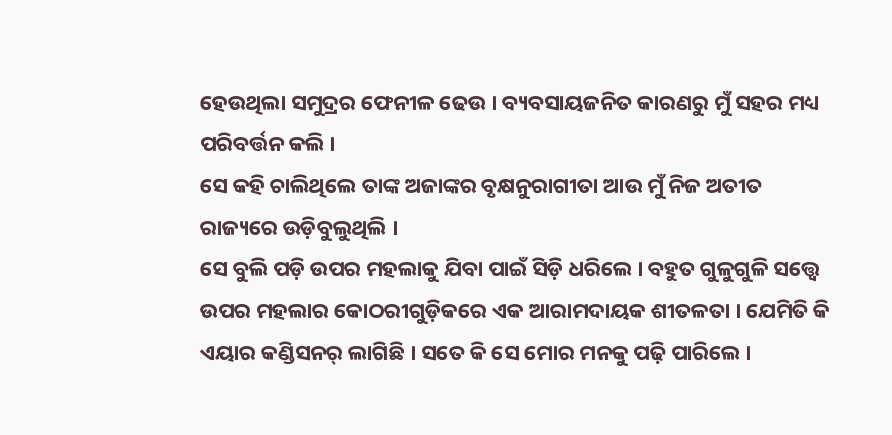ହେଉଥିଲା ସମୁଦ୍ରର ଫେନୀଳ ଢେଉ । ବ୍ୟବସାୟଜନିତ କାରଣରୁ ମୁଁ ସହର ମଧ୍ୟ ପରିବର୍ତ୍ତନ କଲି ।
ସେ କହି ଚାଲିଥିଲେ ତାଙ୍କ ଅଜାଙ୍କର ବୃକ୍ଷନୁରାଗୀତା ଆଉ ମୁଁ ନିଜ ଅତୀତ ରାଜ୍ୟରେ ଉଡ଼ିବୁଲୁଥିଲି ।
ସେ ବୁଲି ପଡ଼ି ଉପର ମହଲାକୁ ଯିବା ପାଇଁ ସିଡ଼ି ଧରିଲେ । ବହୁତ ଗୁଳୁଗୁଳି ସତ୍ତ୍ୱେ ଉପର ମହଲାର କୋଠରୀଗୁଡ଼ିକରେ ଏକ ଆରାମଦାୟକ ଶୀତଳତା । ଯେମିତି କି ଏୟାର କଣ୍ଡିସନର୍ ଲାଗିଛି । ସତେ କି ସେ ମୋର ମନକୁ ପଢ଼ି ପାରିଲେ ।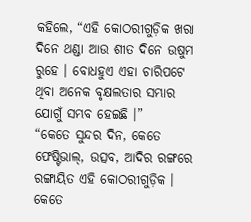କହିଲେ, “ଏହି କୋଠରୀଗୁଡ଼ିକ ଖରା ଦିନେ ଥଣ୍ଡା ଆଉ ଶୀତ ଦିନେ ଉଷୁମ ରୁହେ । ବୋଧହୁଏ ଏହା ଚାରିପଟେ ଥିବା ଅନେକ ବୃକ୍ଷଲତାର ସମ୍ଭାର ଯୋଗୁଁ ସମ୍ଭବ ହେଇଛି ।”
“କେତେ ସୁନ୍ଦର ଦିନ, କେତେ ଫେଷ୍ଟିଭାଲ୍, ଉତ୍ସବ, ଆଦିର ରଙ୍ଗରେ ରଙ୍ଗାୟିତ ଏହି କୋଠରୀଗୁଡ଼ିକ । କେତେ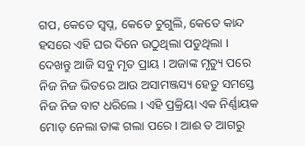ଗପ, କେତେ ସ୍ୱପ୍ନ, କେତେ ଚୁଗୁଲି, କେତେ କାନ୍ଦ ହସରେ ଏହି ଘର ଦିନେ ଉଠୁଥିଲା ପଡୁଥିଲା । ଦେଖନ୍ତୁ ଆଜି ସବୁ ମୃତ ପ୍ରାୟ । ଅଜାଙ୍କ ମୃତ୍ୟୁ ପରେ ନିଜ ନିଜ ଭିତରେ ଆଉ ଅସାମଞ୍ଜସ୍ୟ ହେତୁ ସମସ୍ତେ ନିଜ ନିଜ ବାଟ ଧରିଲେ । ଏହି ପ୍ରକ୍ରିୟା ଏକ ନିର୍ଣ୍ଣାୟକ ମୋଡ଼ ନେଲା ତାଙ୍କ ଗଲା ପରେ । ଆଈ ତ ଆଗରୁ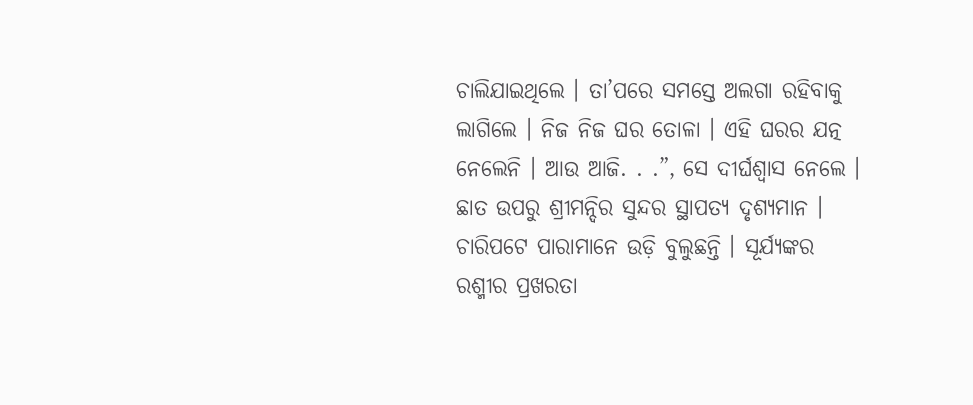ଚାଲିଯାଇଥିଲେ । ତା’ପରେ ସମସ୍ତେ ଅଲଗା ରହିବାକୁ ଲାଗିଲେ । ନିଜ ନିଜ ଘର ତୋଳା । ଏହି ଘରର ଯତ୍ନ ନେଲେନି । ଆଉ ଆଜି. . .”, ସେ ଦୀର୍ଘଶ୍ୱାସ ନେଲେ ।
ଛାତ ଉପରୁ ଶ୍ରୀମନ୍ଦିର ସୁନ୍ଦର ସ୍ଥାପତ୍ୟ ଦୃଶ୍ୟମାନ । ଚାରିପଟେ ପାରାମାନେ ଉଡ଼ି ବୁଲୁଛନ୍ତି । ସୂର୍ଯ୍ୟଙ୍କର ରଶ୍ମୀର ପ୍ରଖରତା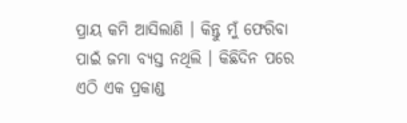ପ୍ରାୟ କମି ଆସିଲାଣି । କିନ୍ତୁ ମୁଁ ଫେରିବା ପାଇଁ ଜମା ବ୍ୟସ୍ତ ନଥିଲି । କିଛିଦିନ ପରେ ଏଠି ଏକ ପ୍ରକାଣ୍ଡ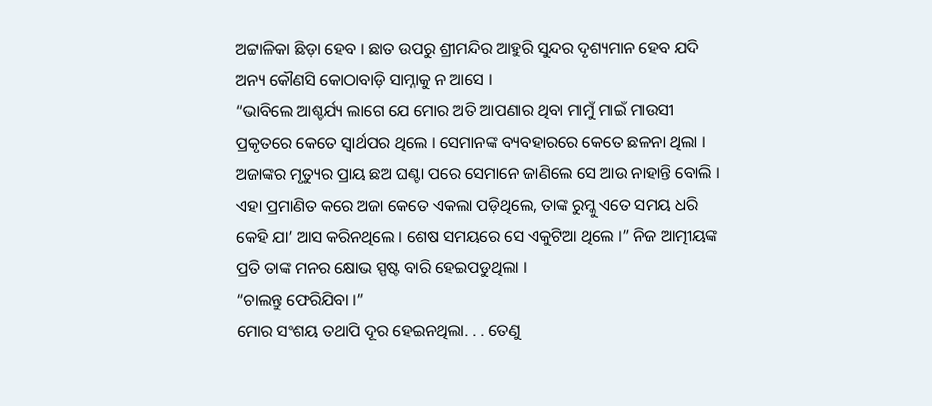ଅଟ୍ଟାଳିକା ଛିଡ଼ା ହେବ । ଛାତ ଉପରୁ ଶ୍ରୀମନ୍ଦିର ଆହୁରି ସୁନ୍ଦର ଦୃଶ୍ୟମାନ ହେବ ଯଦି ଅନ୍ୟ କୌଣସି କୋଠାବାଡ଼ି ସାମ୍ନାକୁ ନ ଆସେ ।
“ଭାବିଲେ ଆଶ୍ଚର୍ଯ୍ୟ ଲାଗେ ଯେ ମୋର ଅତି ଆପଣାର ଥିବା ମାମୁଁ ମାଇଁ ମାଉସୀ ପ୍ରକୃତରେ କେତେ ସ୍ୱାର୍ଥପର ଥିଲେ । ସେମାନଙ୍କ ବ୍ୟବହାରରେ କେତେ ଛଳନା ଥିଲା । ଅଜାଙ୍କର ମୃତ୍ୟୁର ପ୍ରାୟ ଛଅ ଘଣ୍ଟା ପରେ ସେମାନେ ଜାଣିଲେ ସେ ଆଉ ନାହାନ୍ତି ବୋଲି । ଏହା ପ୍ରମାଣିତ କରେ ଅଜା କେତେ ଏକଲା ପଡ଼ିଥିଲେ, ତାଙ୍କ ରୁମ୍କୁ ଏତେ ସମୟ ଧରି କେହି ଯା’ ଆସ କରିନଥିଲେ । ଶେଷ ସମୟରେ ସେ ଏକୁଟିଆ ଥିଲେ ।” ନିଜ ଆତ୍ମୀୟଙ୍କ ପ୍ରତି ତାଙ୍କ ମନର କ୍ଷୋଭ ସ୍ପଷ୍ଟ ବାରି ହେଇପଡୁଥିଲା ।
“ଚାଲନ୍ତୁ ଫେରିଯିବା ।”
ମୋର ସଂଶୟ ତଥାପି ଦୂର ହେଇନଥିଲା. . . ତେଣୁ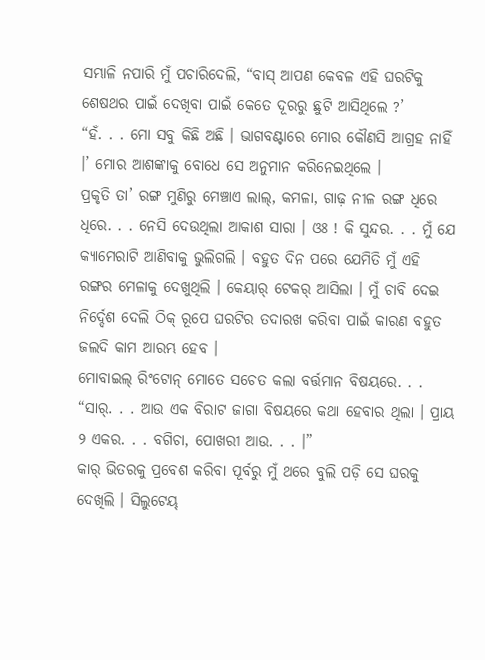ସମ୍ଭାଳି ନପାରି ମୁଁ ପଚାରିଦେଲି, “ବାସ୍ ଆପଣ କେବଳ ଏହି ଘରଟିକୁ ଶେଷଥର ପାଇଁ ଦେଖିବା ପାଇଁ କେତେ ଦୂରରୁ ଛୁଟି ଆସିଥିଲେ ?’
“ହଁ. . . ମୋ ସବୁ କିଛି ଅଛି । ଭାଗବଣ୍ଟାରେ ମୋର କୌଣସି ଆଗ୍ରହ ନାହିଁ ।’ ମୋର ଆଶଙ୍କାକୁ ବୋଧେ ସେ ଅନୁମାନ କରିନେଇଥିଲେ ।
ପ୍ରକୃତି ତା’ ରଙ୍ଗ ମୁଣିରୁ ମେଞ୍ଚାଏ ଲାଲ୍, କମଳା, ଗାଢ଼ ନୀଳ ରଙ୍ଗ ଧିରେ ଧିରେ. . . ନେସି ଦେଉଥିଲା ଆକାଶ ସାରା । ଓଃ ! କି ସୁନ୍ଦର. . . ମୁଁ ଯେ କ୍ୟାମେରାଟି ଆଣିବାକୁ ଭୁଲିଗଲି । ବହୁତ ଦିନ ପରେ ଯେମିତି ମୁଁ ଏହି ରଙ୍ଗର ମେଳାକୁ ଦେଖୁଥିଲି । କେୟାର୍ ଟେକର୍ ଆସିଲା । ମୁଁ ଚାବି ଦେଇ ନିର୍ଦ୍ଦେଶ ଦେଲି ଠିକ୍ ରୂପେ ଘରଟିର ତଦାରଖ କରିବା ପାଇଁ କାରଣ ବହୁତ ଜଲଦି କାମ ଆରମ୍ଭ ହେବ ।
ମୋବାଇଲ୍ ରିଂଟୋନ୍ ମୋତେ ସଚେତ କଲା ବର୍ତ୍ତମାନ ବିଷୟରେ. . .
“ସାର୍. . . ଆଉ ଏକ ବିରାଟ ଜାଗା ବିଷୟରେ କଥା ହେବାର ଥିଲା । ପ୍ରାୟ ୨ ଏକର. . . ବଗିଚା, ପୋଖରୀ ଆଉ. . . ।”
କାର୍ ଭିତରକୁ ପ୍ରବେଶ କରିବା ପୂର୍ବରୁ ମୁଁ ଥରେ ବୁଲି ପଡ଼ି ସେ ଘରକୁ ଦେଖିଲି । ସିଲୁଟେୟ୍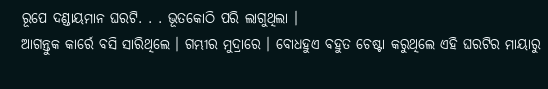ରୂପେ ଦଣ୍ଡାୟମାନ ଘରଟି. . . ଭୂତକୋଠି ପରି ଲାଗୁଥିଲା ।
ଆଗନ୍ତୁକ କାର୍ରେ ବସି ସାରିଥିଲେ । ଗମ୍ଭୀର ମୁଦ୍ରାରେ । ବୋଧହୁଏ ବହୁତ ଚେଷ୍ଟା କରୁଥିଲେ ଏହି ଘରଟିର ମାୟାରୁ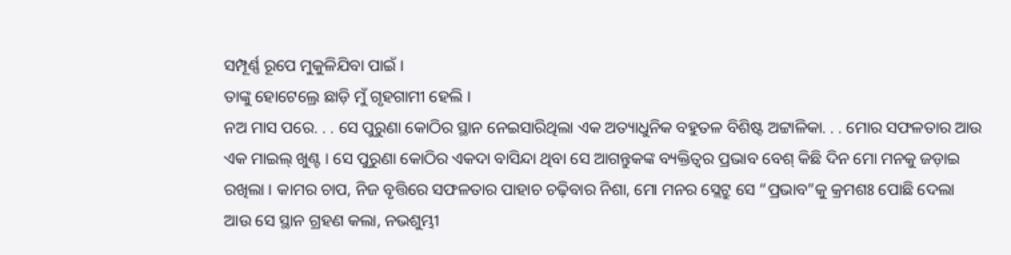ସମ୍ପୂର୍ଣ୍ଣ ରୂପେ ମୁକୁଳିଯିବା ପାଇଁ ।
ତାଙ୍କୁ ହୋଟେଲ୍ରେ ଛାଡ଼ି ମୁଁ ଗୃହଗାମୀ ହେଲି ।
ନଅ ମାସ ପରେ. . . ସେ ପୁରୁଣା କୋଠିର ସ୍ଥାନ ନେଇସାରିଥିଲା ଏକ ଅତ୍ୟାଧୁନିକ ବହୁତଳ ବିଶିଷ୍ଟ ଅଟ୍ଟାଳିକା. . . ମୋର ସଫଳତାର ଆଉ ଏକ ମାଇଲ୍ ଖୁଣ୍ଟ । ସେ ପୁରୁଣା କୋଠିର ଏକଦା ବାସିନ୍ଦା ଥିବା ସେ ଆଗନ୍ତୁକଙ୍କ ବ୍ୟକ୍ତିତ୍ୱର ପ୍ରଭାବ ବେଶ୍ କିଛି ଦିନ ମୋ ମନକୁ ଜଡ଼ାଇ ରଖିଲା । କାମର ଚାପ, ନିଜ ବୃତ୍ତିରେ ସଫଳତାର ପାହାଚ ଚଢ଼ିବାର ନିଶା, ମୋ ମନର ସ୍ଲେଟ୍ରୁ ସେ “ପ୍ରଭାବ”କୁ କ୍ରମଶଃ ପୋଛି ଦେଲା ଆଉ ସେ ସ୍ଥାନ ଗ୍ରହଣ କଲା, ନଭଶୁମ୍ଭୀ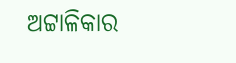ଅଟ୍ଟାଳିକାର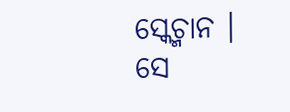ସ୍କେଚ୍ମାନ ।
ସେ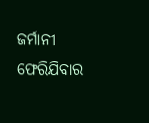ଜର୍ମାନୀ ଫେରିଯିବାର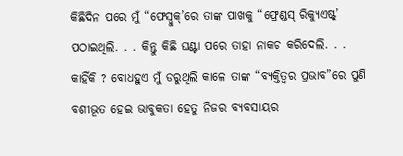କିଛିଦିନ ପରେ ମୁଁ “ଫେସ୍ବୁକ୍’ରେ ତାଙ୍କ ପାଖକୁ “ଫ୍ରେଣ୍ଡସ୍ ରିକ୍ୟୁଏଷ୍ଟ୍’ ପଠାଇଥିଲି. . . କିନ୍ତୁ କିଛି ଘଣ୍ଟା ପରେ ତାହା ନାକଚ କରିଦେଲି. . . କାହିଁକି ? ବୋଧହୁଏ ମୁଁ ଡରୁଥିଲି କାଳେ ତାଙ୍କ “ବ୍ୟକ୍ତିତ୍ୱର ପ୍ରଭାବ”ରେ ପୁଣି ବଶୀଭୂତ ହେଇ ଭାବୁକତା ହେତୁ ନିଜର ବ୍ୟବସାୟର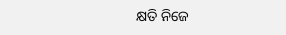କ୍ଷତି ନିଜେ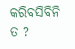କରିବସିବିନି ତ ?